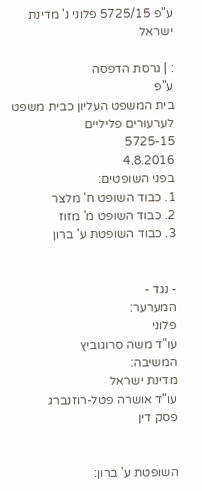ע"פ 5725/15 פלוני נ' מדינת ישראל

: | גרסת הדפסה
ע"פ
בית המשפט העליון כבית משפט לערעורים פליליים
5725-15
4.8.2016
בפני השופטים:
1. כבוד השופט ח' מלצר
2. כבוד השופט מ' מזוז
3. כבוד השופטת ע' ברון


- נגד -
המערער:
פלוני
עו"ד משה סרוגוביץ
המשיבה:
מדינת ישראל
עו"ד אושרה פטל-רוזנברג
פסק דין


השופטת ע' ברון: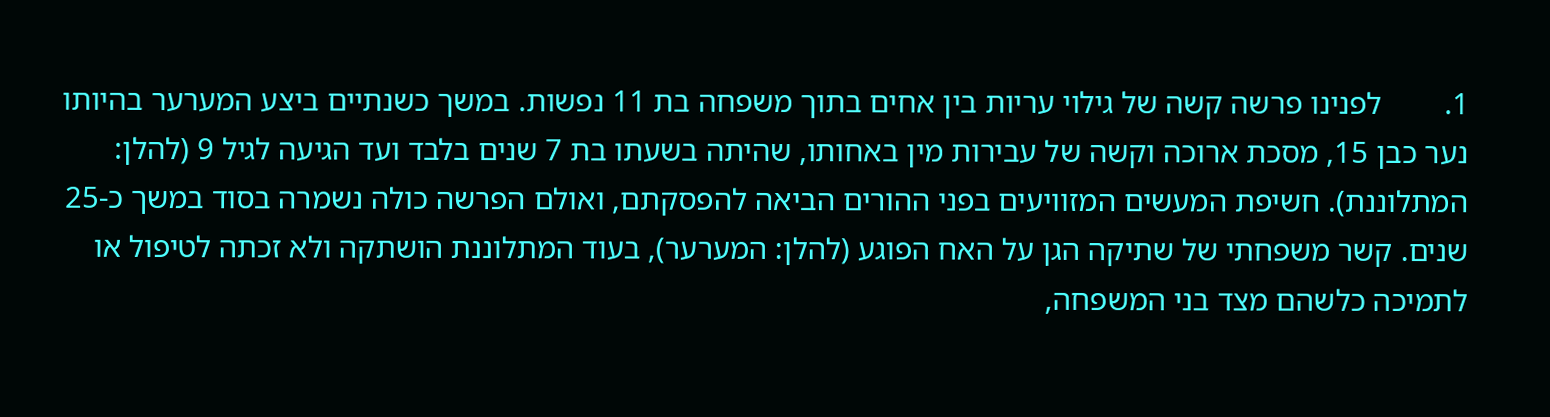1.        לפנינו פרשה קשה של גילוי עריות בין אחים בתוך משפחה בת 11 נפשות. במשך כשנתיים ביצע המערער בהיותו נער כבן 15, מסכת ארוכה וקשה של עבירות מין באחותו, שהיתה בשעתו בת 7 שנים בלבד ועד הגיעה לגיל 9 (להלן: המתלוננת). חשיפת המעשים המזוויעים בפני ההורים הביאה להפסקתם, ואולם הפרשה כולה נשמרה בסוד במשך כ-25 שנים. קשר משפחתי של שתיקה הגן על האח הפוגע (להלן: המערער), בעוד המתלוננת הושתקה ולא זכתה לטיפול או לתמיכה כלשהם מצד בני המשפחה,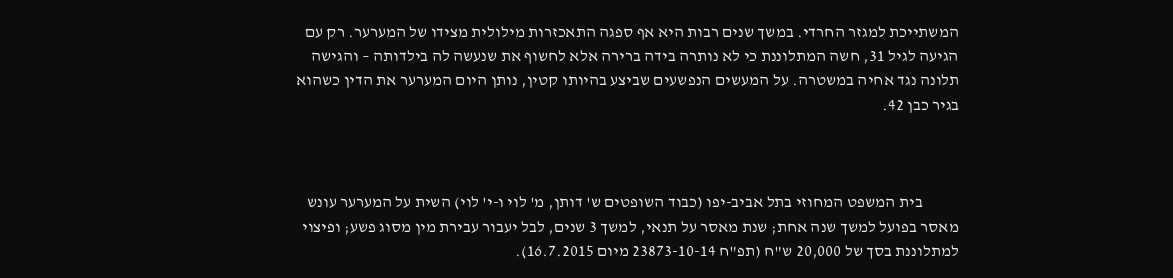המשתייכת למגזר החרדי. במשך שנים רבות היא אף ספגה התאכזרות מילולית מצידו של המערער. רק עם הגיעה לגיל 31, חשה המתלוננת כי לא נותרה בידה ברירה אלא לחשוף את שנעשה לה בילדותה – והגישה תלונה נגד אחיה במשטרה. על המעשים הנפשעים שביצע בהיותו קטין, נותן היום המערער את הדין כשהוא בגיר כבן 42.



           בית המשפט המחוזי בתל אביב-יפו (כבוד השופטים ש' דותן, מ' לוי ו-י' לוי) השית על המערער עונש מאסר בפועל למשך שנה אחת; שנת מאסר על תנאי, למשך 3 שנים, לבל יעבור עבירת מין מסוג פשע; ופיצוי למתלוננת בסך של 20,000 ש"ח (תפ"ח 23873-10-14 מיום 16.7.2015).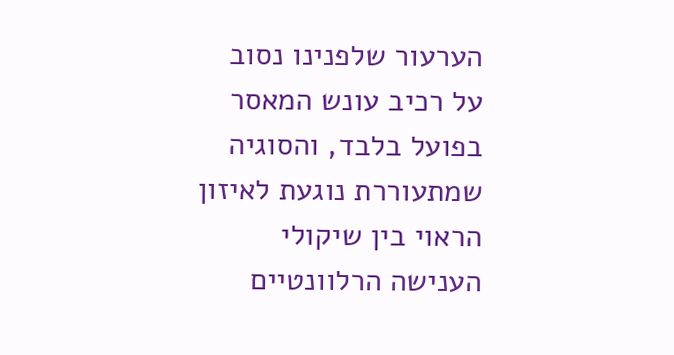הערעור שלפנינו נסוב על רכיב עונש המאסר בפועל בלבד, והסוגיה שמתעוררת נוגעת לאיזון הראוי בין שיקולי הענישה הרלוונטיים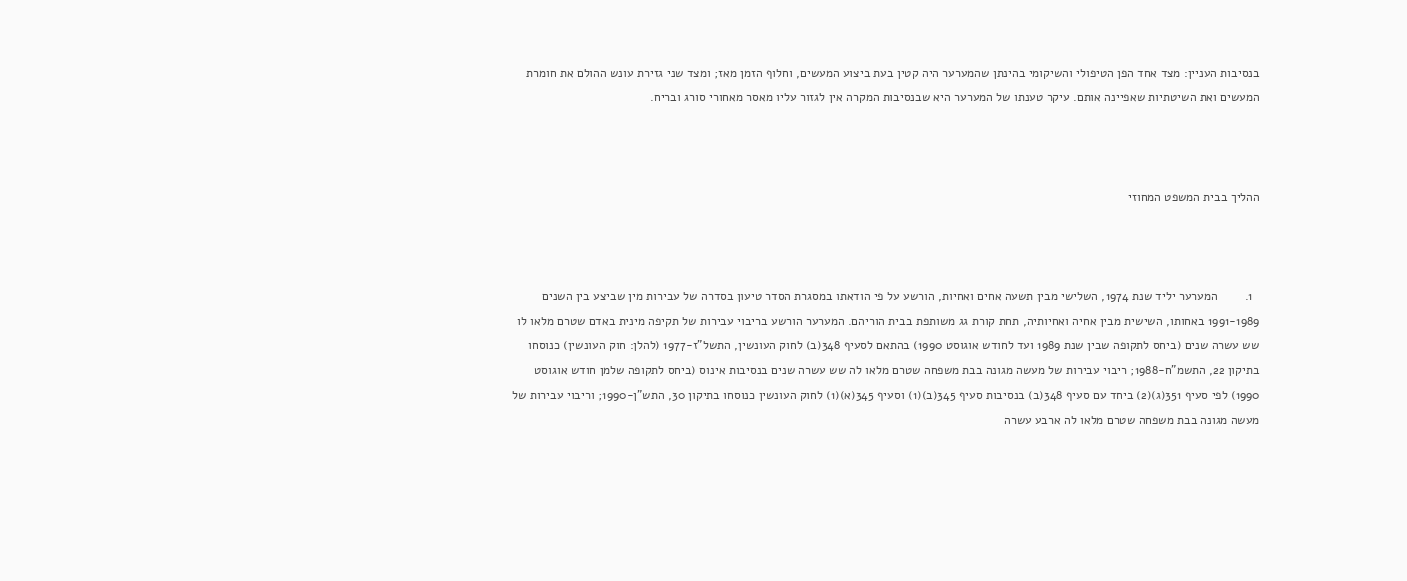בנסיבות העניין: מצד אחד הפן הטיפולי והשיקומי בהינתן שהמערער היה קטין בעת ביצוע המעשים, וחלוף הזמן מאז; ומצד שני גזירת עונש ההולם את חומרת המעשים ואת השיטתיות שאפיינה אותם. עיקר טענתו של המערער היא שבנסיבות המקרה אין לגזור עליו מאסר מאחורי סורג ובריח.



ההליך בבית המשפט המחוזי



  1.        המערער יליד שנת 1974, השלישי מבין תשעה אחים ואחיות, הורשע על פי הודאתו במסגרת הסדר טיעון בסדרה של עבירות מין שביצע בין השנים 1991-1989 באחותו, השישית מבין אחיה ואחיותיה, תחת קורת גג משותפת בבית הוריהם. המערער הורשע בריבוי עבירות של תקיפה מינית באדם שטרם מלאו לו שש עשרה שנים (ביחס לתקופה שבין שנת 1989 ועד לחודש אוגוסט 1990) בהתאם לסעיף 348(ב) לחוק העונשין, התשל"ז-1977 (להלן: חוק העונשין) כנוסחו בתיקון 22, התשמ"ח-1988; ריבוי עבירות של מעשה מגונה בבת משפחה שטרם מלאו לה שש עשרה שנים בנסיבות אינוס (ביחס לתקופה שלמן חודש אוגוסט 1990) לפי סעיף 351(ג)(2) ביחד עם סעיף 348(ב) בנסיבות סעיף 345(ב)(1) וסעיף 345(א)(1) לחוק העונשין כנוסחו בתיקון 30, התש"ן-1990; וריבוי עבירות של מעשה מגונה בבת משפחה שטרם מלאו לה ארבע עשרה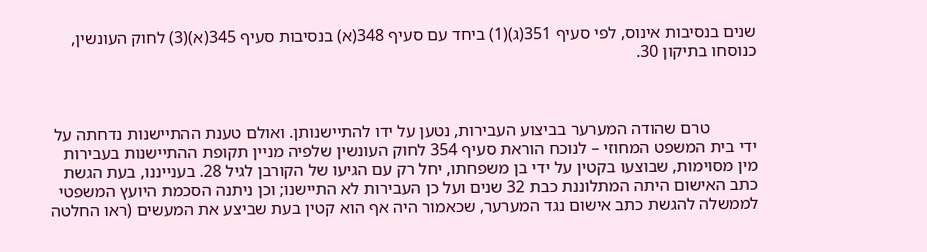שנים בנסיבות אינוס, לפי סעיף 351(ג)(1) ביחד עם סעיף 348(א) בנסיבות סעיף 345(א)(3) לחוק העונשין, כנוסחו בתיקון 30.



           טרם שהודה המערער בביצוע העבירות, נטען על ידו להתיישנותן. ואולם טענת ההתיישנות נדחתה על ידי בית המשפט המחוזי – לנוכח הוראת סעיף 354 לחוק העונשין שלפיה מניין תקופת ההתיישנות בעבירות מין מסוימות, שבוצעו בקטין על ידי בן משפחתו, יחל רק עם הגיעו של הקורבן לגיל 28. בענייננו, בעת הגשת כתב האישום היתה המתלוננת כבת 32 שנים ועל כן העבירות לא התיישנו; וכן ניתנה הסכמת היועץ המשפטי לממשלה להגשת כתב אישום נגד המערער, שכאמור היה אף הוא קטין בעת שביצע את המעשים (ראו החלטה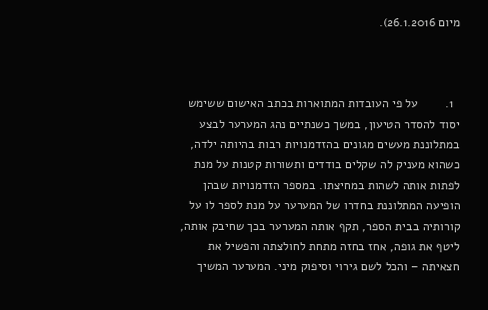מיום 26.1.2016).



  1.        על פי העובדות המתוארות בכתב האישום ששימש יסוד להסדר הטיעון, במשך כשנתיים נהג המערער לבצע במתלוננת מעשים מגונים בהזדמנויות רבות בהיותה ילדה, כשהוא מעניק לה שקלים בודדים ותשורות קטנות על מנת לפתות אותה לשהות במחיצתו. במספר הזדמנויות שבהן הופיעה המתלוננת בחדרו של המערער על מנת לספר לו על קורותיה בבית הספר, תקף אותה המערער בכך שחיבק אותה, ליטף את גופה, אחז בחזה מתחת לחולצתה והפשיל את חצאיתה – והכל לשם גירוי וסיפוק מיני. המערער המשיך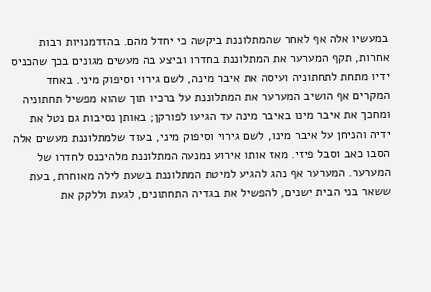במעשיו אלה אף לאחר שהמתלוננת ביקשה כי יחדל מהם. בהזדמנויות רבות אחרות, תקף המערער את המתלוננת בחדרו וביצע בה מעשים מגונים בכך שהכניס ידיו מתחת לתחתוניה ועיסה את איבר מינה, לשם גירוי וסיפוק מיני. באחד המקרים אף הושיב המערער את המתלוננת על ברכיו תוך שהוא מפשיל תחתוניה ומחכך את איבר מינו באיבר מינה עד הגיעו לפורקן; באותן נסיבות גם נטל את ידיה והניחן על איבר מינו, לשם גירוי וסיפוק מיני, בעוד שלמתלוננת מעשים אלה הסבו כאב וסבל פיזי. מאז אותו אירוע נמנעה המתלוננת מלהיכנס לחדרו של המערער. המערער אף נהג להגיע למיטת המתלוננת בשעת לילה מאוחרת, בעת ששאר בני הבית ישנים, להפשיל את בגדיה התחתונים, לגעת וללקק את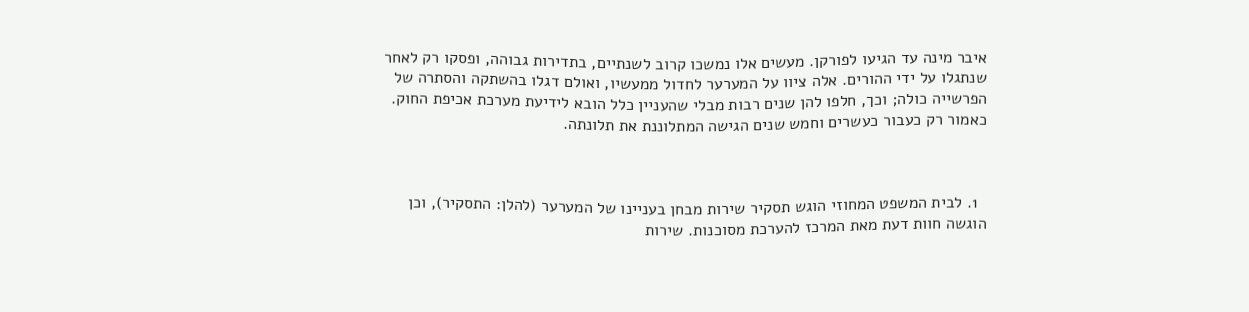איבר מינה עד הגיעו לפורקן. מעשים אלו נמשכו קרוב לשנתיים, בתדירות גבוהה, ופסקו רק לאחר שנתגלו על ידי ההורים. אלה ציוו על המערער לחדול ממעשיו, ואולם דגלו בהשתקה והסתרה של הפרשייה כולה; וכך, חלפו להן שנים רבות מבלי שהעניין כלל הובא לידיעת מערכת אכיפת החוק. כאמור רק כעבור כעשרים וחמש שנים הגישה המתלוננת את תלונתה.



  1. לבית המשפט המחוזי הוגש תסקיר שירות מבחן בעניינו של המערער (להלן: התסקיר), וכן הוגשה חוות דעת מאת המרכז להערכת מסוכנות. שירות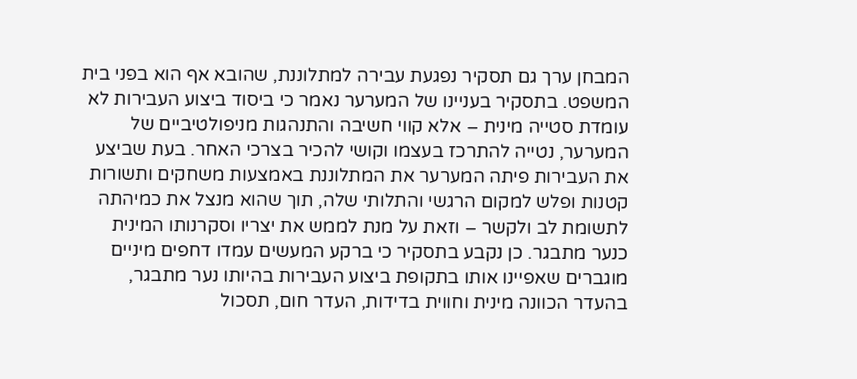המבחן ערך גם תסקיר נפגעת עבירה למתלוננת, שהובא אף הוא בפני בית המשפט. בתסקיר בעניינו של המערער נאמר כי ביסוד ביצוע העבירות לא עומדת סטייה מינית – אלא קווי חשיבה והתנהגות מניפולטיביים של המערער, נטייה להתרכז בעצמו וקושי להכיר בצרכי האחר. בעת שביצע את העבירות פיתה המערער את המתלוננת באמצעות משחקים ותשורות קטנות ופלש למקום הרגשי והתלותי שלה, תוך שהוא מנצל את כמיהתה לתשומת לב ולקשר – וזאת על מנת לממש את יצריו וסקרנותו המינית כנער מתבגר. כן נקבע בתסקיר כי ברקע המעשים עמדו דחפים מיניים מוגברים שאפיינו אותו בתקופת ביצוע העבירות בהיותו נער מתבגר, בהעדר הכוונה מינית וחווית בדידות, העדר חום, תסכול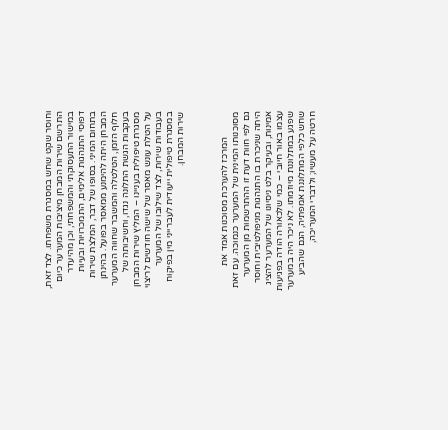וחוסר שקט שחש במסגרת משפחתו. לצד זאת, התרשם שירות המבחן מיציבות המערער כיום במישור התעסוקתי והמשפחתי, וכן מהיעדר דפוסי התנהגות אלימים, התמכרויות ובעיות בתחום המיני. בסופו של דבר, המלצת שירות המבחן היתה להימנע ממאסר בפועל. בהינתן חלוף הזמן, הטלטלה והמשבר שחווה המערער בעקבות הגשת התלונה נגדו, וחשיבותה של מסגרת טיפולית בעניינו – המליץ שירות המבחן על הטלת עונש מאסר של שישה חודשים לריצוי בעבודות שירות, לצד שילובו של המערער במסגרת טיפולית ייעודית לעברייני מין בפיקוח שירות המבחן.



           המרכז להערכת מסוכנות אמד את מסוכנותו המינית של המערער כנמוכה. עם זאת גם לפי חוות דעת זו ההתרשמות מן המערער היתה שניכרת בו התנהגות מניפולטיבית וחוסר אמינות, ובעיקר בלט ניסיונו של המערער להציג עצמו באור חיובי – כמי שלכאורה הודה בפגיעות שפגע במתלוננת מיוזמתו. לא ניכר היה במערער שחש כלפי המתלוננת אמפתיה, הגם שהביע חרטה על מעשיו; ולדברי המעריכה,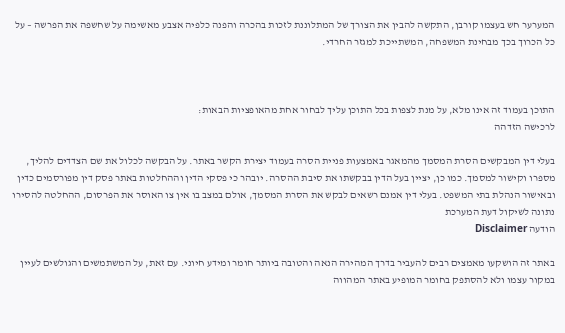המערער חש בעצמו קורבן, התקשה להבין את הצורך של המתלוננת לזכות בהכרה והפנה כלפיה אצבע מאשימה על שחשפה את הפרשה – על כל הכרוך בכך מבחינת המשפחה, המשתייכת למגזר החרדי.



התוכן בעמוד זה אינו מלא, על מנת לצפות בכל התוכן עליך לבחור אחת מהאופציות הבאות:
לרכישה הזדהה

בעלי דין המבקשים הסרת המסמך מהמאגר באמצעות פניית הסרה בעמוד יצירת הקשר באתר. על הבקשה לכלול את שם הצדדים להליך, מספרו וקישור למסמך. כמו כן, יציין בעל הדין בבקשתו את סיבת ההסרה. יובהר כי פסקי הדין וההחלטות באתר פסק דין מפורסמים כדין ובאישור הנהלת בתי המשפט. בעלי דין אמנם רשאים לבקש את הסרת המסמך, אולם במצב בו אין צו האוסר את הפרסום, ההחלטה להסירו נתונה לשיקול דעת המערכת
הודעה Disclaimer

באתר זה הושקעו מאמצים רבים להעביר בדרך המהירה הנאה והטובה ביותר חומר ומידע חיוני. עם זאת, על המשתמשים והגולשים לעיין במקור עצמו ולא להסתפק בחומר המופיע באתר המהווה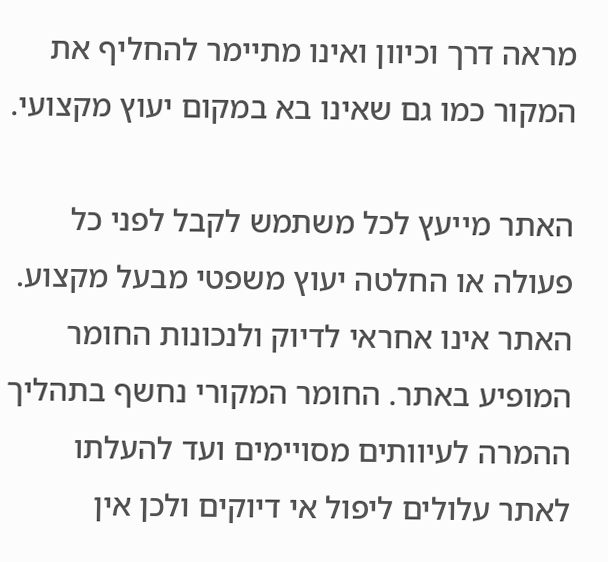מראה דרך וכיוון ואינו מתיימר להחליף את המקור כמו גם שאינו בא במקום יעוץ מקצועי.

האתר מייעץ לכל משתמש לקבל לפני כל פעולה או החלטה יעוץ משפטי מבעל מקצוע. האתר אינו אחראי לדיוק ולנכונות החומר המופיע באתר. החומר המקורי נחשף בתהליך ההמרה לעיוותים מסויימים ועד להעלתו לאתר עלולים ליפול אי דיוקים ולכן אין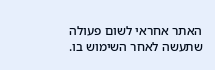האתר אחראי לשום פעולה שתעשה לאחר השימוש בו.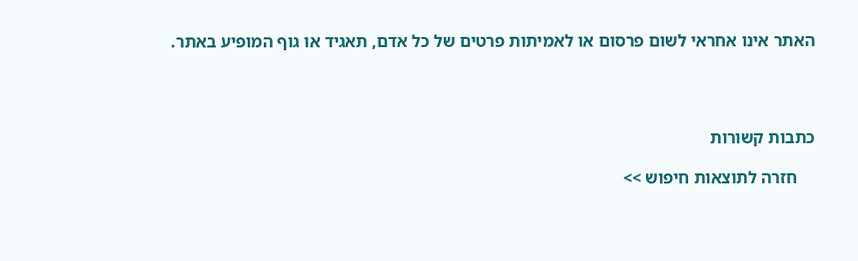האתר אינו אחראי לשום פרסום או לאמיתות פרטים של כל אדם, תאגיד או גוף המופיע באתר.




כתבות קשורות

    חזרה לתוצאות חיפוש >>